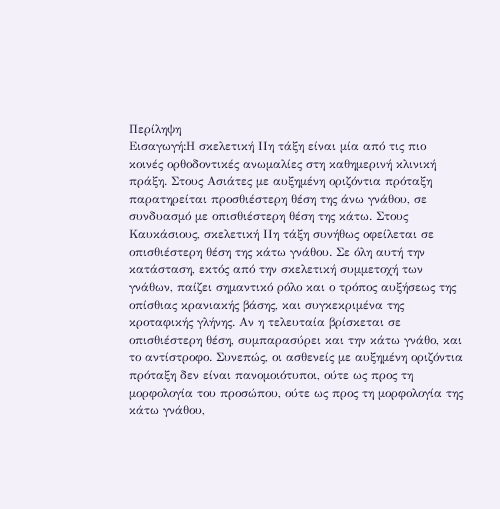Περίληψη
Εισαγωγή:Η σκελετική ΙΙη τάξη είναι μία από τις πιο κοινές ορθοδοντικές ανωμαλίες στη καθημερινή κλινική πράξη. Στους Ασιάτες με αυξημένη οριζόντια πρόταξη παρατηρείται προσθιέστερη θέση της άνω γνάθου, σε συνδυασμό με οπισθιέστερη θέση της κάτω. Στους Καυκάσιους, σκελετική ΙΙη τάξη συνήθως οφείλεται σε οπισθιέστερη θέση της κάτω γνάθου. Σε όλη αυτή την κατάσταση, εκτός από την σκελετική συμμετοχή των γνάθων, παίζει σημαντικό ρόλο και ο τρόπος αυξήσεως της οπίσθιας κρανιακής βάσης, και συγκεκριμένα της κροταφικής γλήνης. Αν η τελευταία βρίσκεται σε οπισθιέστερη θέση, συμπαρασύρει και την κάτω γνάθο, και το αντίστροφο. Συνεπώς, οι ασθενείς με αυξημένη οριζόντια πρόταξη δεν είναι πανομοιότυποι, ούτε ως προς τη μορφολογία του προσώπου, ούτε ως προς τη μορφολογία της κάτω γνάθου,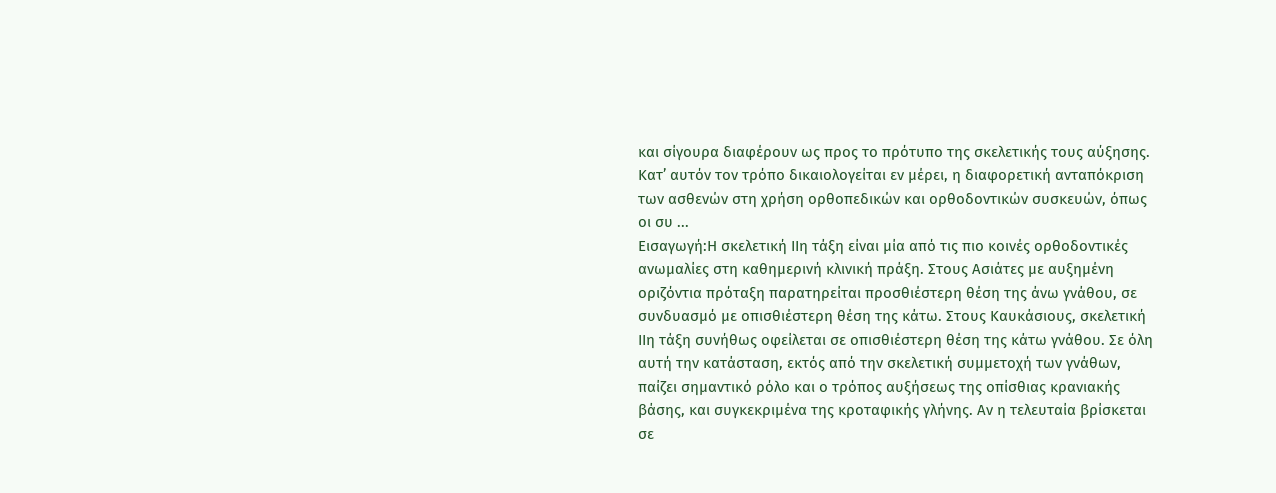και σίγουρα διαφέρουν ως προς το πρότυπο της σκελετικής τους αύξησης. Κατ’ αυτόν τον τρόπο δικαιολογείται εν μέρει, η διαφορετική ανταπόκριση των ασθενών στη χρήση ορθοπεδικών και ορθοδοντικών συσκευών, όπως οι συ ...
Εισαγωγή:Η σκελετική ΙΙη τάξη είναι μία από τις πιο κοινές ορθοδοντικές ανωμαλίες στη καθημερινή κλινική πράξη. Στους Ασιάτες με αυξημένη οριζόντια πρόταξη παρατηρείται προσθιέστερη θέση της άνω γνάθου, σε συνδυασμό με οπισθιέστερη θέση της κάτω. Στους Καυκάσιους, σκελετική ΙΙη τάξη συνήθως οφείλεται σε οπισθιέστερη θέση της κάτω γνάθου. Σε όλη αυτή την κατάσταση, εκτός από την σκελετική συμμετοχή των γνάθων, παίζει σημαντικό ρόλο και ο τρόπος αυξήσεως της οπίσθιας κρανιακής βάσης, και συγκεκριμένα της κροταφικής γλήνης. Αν η τελευταία βρίσκεται σε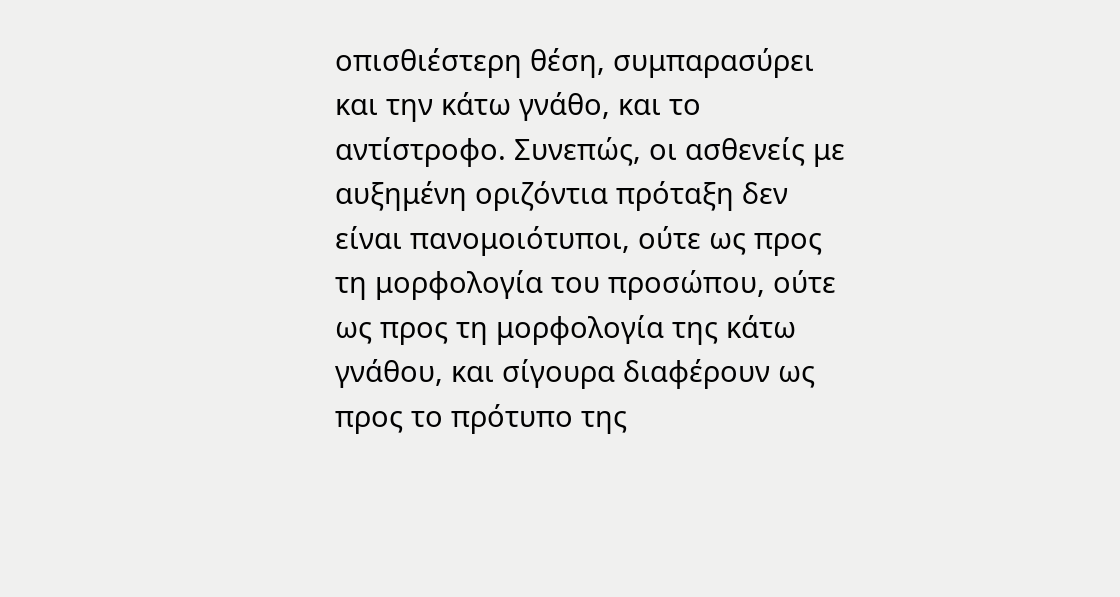οπισθιέστερη θέση, συμπαρασύρει και την κάτω γνάθο, και το αντίστροφο. Συνεπώς, οι ασθενείς με αυξημένη οριζόντια πρόταξη δεν είναι πανομοιότυποι, ούτε ως προς τη μορφολογία του προσώπου, ούτε ως προς τη μορφολογία της κάτω γνάθου, και σίγουρα διαφέρουν ως προς το πρότυπο της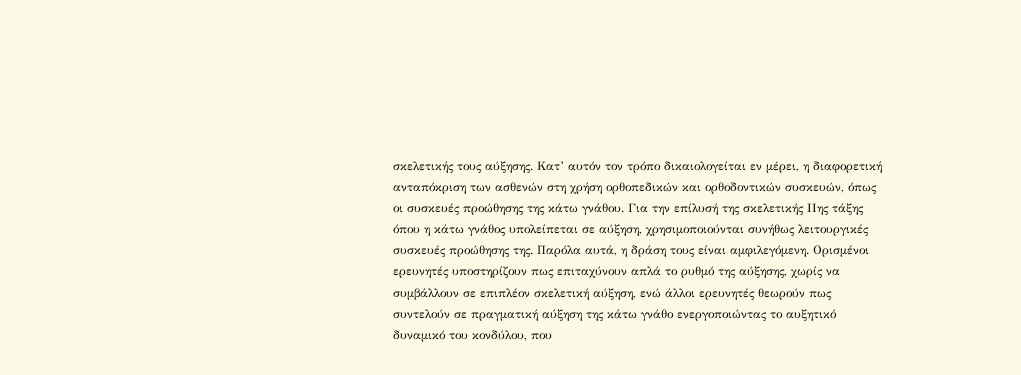σκελετικής τους αύξησης. Κατ’ αυτόν τον τρόπο δικαιολογείται εν μέρει, η διαφορετική ανταπόκριση των ασθενών στη χρήση ορθοπεδικών και ορθοδοντικών συσκευών, όπως οι συσκευές προώθησης της κάτω γνάθου. Για την επίλυσή της σκελετικής ΙΙης τάξης όπου η κάτω γνάθος υπολείπεται σε αύξηση, χρησιμοποιούνται συνήθως λειτουργικές συσκευές προώθησης της. Παρόλα αυτά, η δράση τους είναι αμφιλεγόμενη. Ορισμένοι ερευνητές υποστηρίζουν πως επιταχύνουν απλά το ρυθμό της αύξησης, χωρίς να συμβάλλουν σε επιπλέον σκελετική αύξηση, ενώ άλλοι ερευνητές θεωρούν πως συντελούν σε πραγματική αύξηση της κάτω γνάθο ενεργοποιώντας το αυξητικό δυναμικό του κονδύλου, που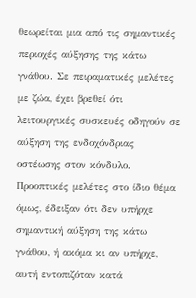θεωρείται μια από τις σημαντικές περιοχές αύξησης της κάτω γνάθου. Σε πειραματικές μελέτες με ζώα, έχει βρεθεί ότι λειτουργικές συσκευές οδηγούν σε αύξηση της ενδοχόνδριας οστέωσης στον κόνδυλο. Προοπτικές μελέτες στο ίδιο θέμα όμως, έδειξαν ότι δεν υπήρχε σημαντική αύξηση της κάτω γνάθου, ή ακόμα κι αν υπήρχε, αυτή εντοπιζόταν κατά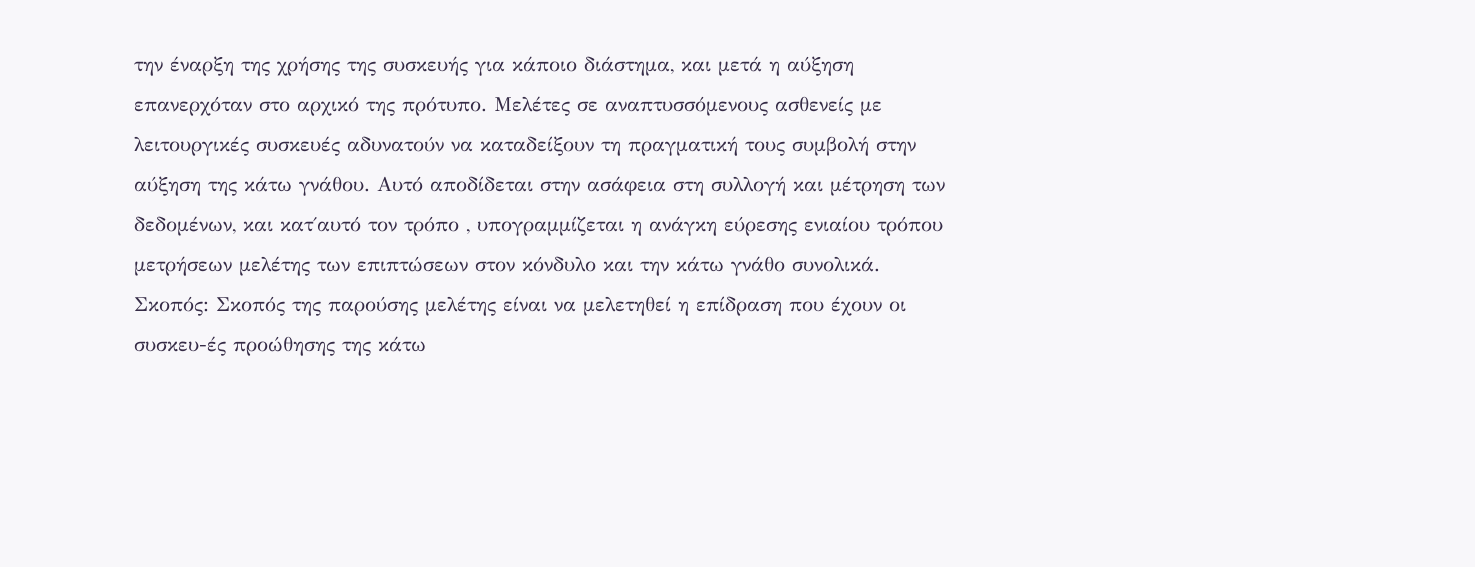την έναρξη της χρήσης της συσκευής για κάποιο διάστημα, και μετά η αύξηση επανερχόταν στο αρχικό της πρότυπο. Μελέτες σε αναπτυσσόμενους ασθενείς με λειτουργικές συσκευές αδυνατούν να καταδείξουν τη πραγματική τους συμβολή στην αύξηση της κάτω γνάθου. Αυτό αποδίδεται στην ασάφεια στη συλλογή και μέτρηση των δεδομένων, και κατ΄αυτό τον τρόπο , υπογραμμίζεται η ανάγκη εύρεσης ενιαίου τρόπου μετρήσεων μελέτης των επιπτώσεων στον κόνδυλο και την κάτω γνάθο συνολικά. Σκοπός: Σκοπός της παρούσης μελέτης είναι να μελετηθεί η επίδραση που έχουν οι συσκευ-ές προώθησης της κάτω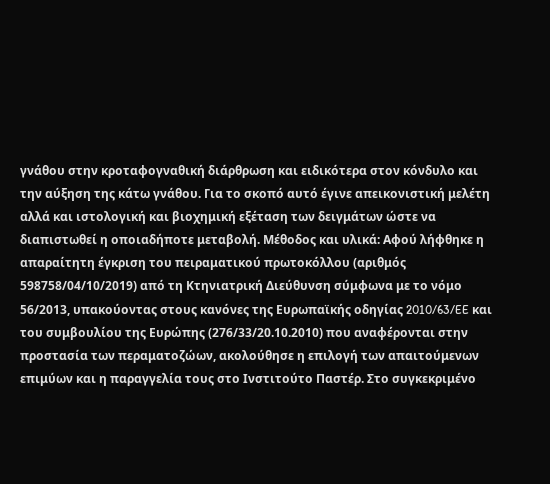γνάθου στην κροταφογναθική διάρθρωση και ειδικότερα στον κόνδυλο και την αύξηση της κάτω γνάθου. Για το σκοπό αυτό έγινε απεικονιστική μελέτη αλλά και ιστολογική και βιοχημική εξέταση των δειγμάτων ώστε να διαπιστωθεί η οποιαδήποτε μεταβολή. Μέθοδος και υλικά: Αφού λήφθηκε η απαραίτητη έγκριση του πειραματικού πρωτοκόλλου (αριθμός 598758/04/10/2019) από τη Κτηνιατρική Διεύθυνση σύμφωνα με το νόμο 56/2013, υπακούοντας στους κανόνες της Ευρωπαϊκής οδηγίας 2010/63/EE και του συμβουλίου της Ευρώπης (276/33/20.10.2010) που αναφέρονται στην προστασία των περαματοζώων, ακολούθησε η επιλογή των απαιτούμενων επιμύων και η παραγγελία τους στο Ινστιτούτο Παστέρ. Στο συγκεκριμένο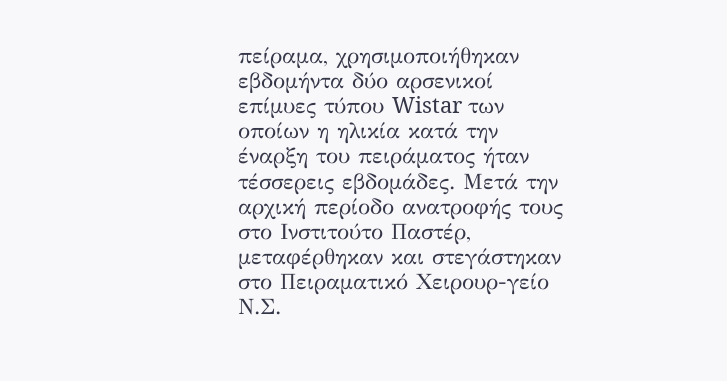πείραμα, χρησιμοποιήθηκαν εβδομήντα δύο αρσενικοί επίμυες τύπου Wistar των οποίων η ηλικία κατά την έναρξη του πειράματος ήταν τέσσερεις εβδομάδες. Μετά την αρχική περίοδο ανατροφής τους στο Ινστιτούτο Παστέρ, μεταφέρθηκαν και στεγάστηκαν στο Πειραματικό Χειρουρ-γείο Ν.Σ.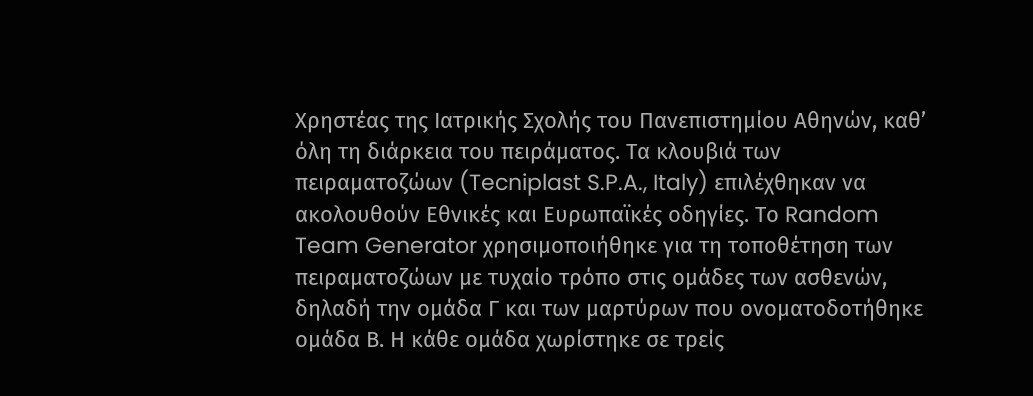Χρηστέας της Ιατρικής Σχολής του Πανεπιστημίου Αθηνών, καθ’ όλη τη διάρκεια του πειράματος. Τα κλουβιά των πειραματοζώων (Tecniplast S.P.A., Italy) επιλέχθηκαν να ακολουθούν Εθνικές και Ευρωπαϊκές οδηγίες. Το Random Team Generator χρησιμοποιήθηκε για τη τοποθέτηση των πειραματοζώων με τυχαίο τρόπο στις ομάδες των ασθενών, δηλαδή την ομάδα Γ και των μαρτύρων που ονοματοδοτήθηκε ομάδα Β. Η κάθε ομάδα χωρίστηκε σε τρείς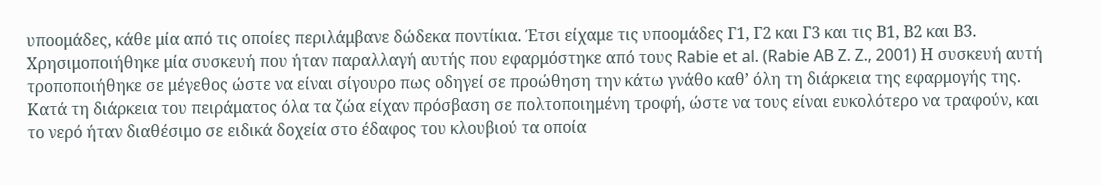υποομάδες, κάθε μία από τις οποίες περιλάμβανε δώδεκα ποντίκια. Έτσι είχαμε τις υποομάδες Γ1, Γ2 και Γ3 και τις Β1, Β2 και Β3. Χρησιμοποιήθηκε μία συσκευή που ήταν παραλλαγή αυτής που εφαρμόστηκε από τους Rabie et al. (Rabie AB Z. Z., 2001) Η συσκευή αυτή τροποποιήθηκε σε μέγεθος ώστε να είναι σίγουρο πως οδηγεί σε προώθηση την κάτω γνάθο καθ’ όλη τη διάρκεια της εφαρμογής της. Κατά τη διάρκεια του πειράματος όλα τα ζώα είχαν πρόσβαση σε πολτοποιημένη τροφή, ώστε να τους είναι ευκολότερο να τραφούν, και το νερό ήταν διαθέσιμο σε ειδικά δοχεία στο έδαφος του κλουβιού τα οποία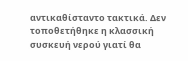αντικαθίσταντο τακτικά. Δεν τοποθετήθηκε η κλασσική συσκευή νερού γιατί θα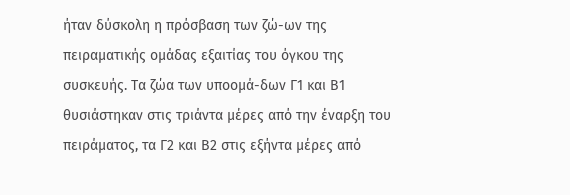ήταν δύσκολη η πρόσβαση των ζώ-ων της πειραματικής ομάδας εξαιτίας του όγκου της συσκευής. Τα ζώα των υποομά-δων Γ1 και Β1 θυσιάστηκαν στις τριάντα μέρες από την έναρξη του πειράματος, τα Γ2 και Β2 στις εξήντα μέρες από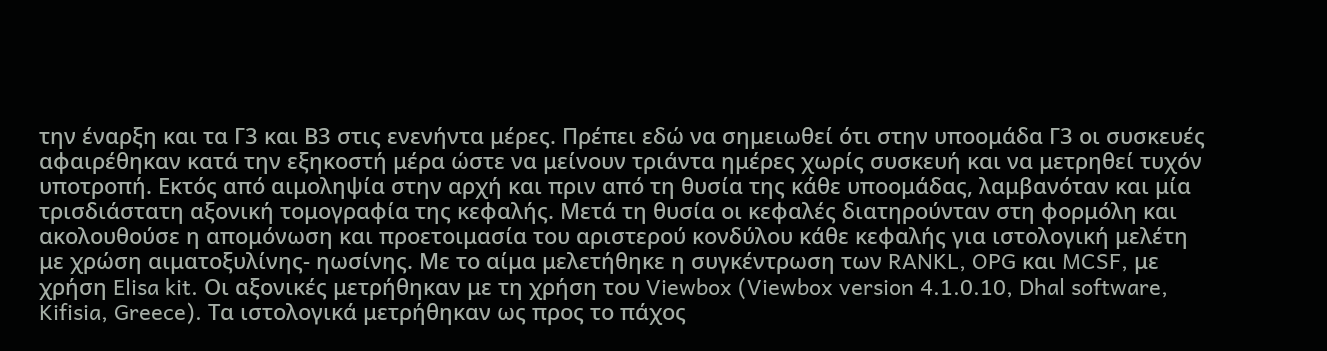την έναρξη και τα Γ3 και Β3 στις ενενήντα μέρες. Πρέπει εδώ να σημειωθεί ότι στην υποομάδα Γ3 οι συσκευές αφαιρέθηκαν κατά την εξηκοστή μέρα ώστε να μείνουν τριάντα ημέρες χωρίς συσκευή και να μετρηθεί τυχόν υποτροπή. Εκτός από αιμοληψία στην αρχή και πριν από τη θυσία της κάθε υποομάδας, λαμβανόταν και μία τρισδιάστατη αξονική τομογραφία της κεφαλής. Μετά τη θυσία οι κεφαλές διατηρούνταν στη φορμόλη και ακολουθούσε η απομόνωση και προετοιμασία του αριστερού κονδύλου κάθε κεφαλής για ιστολογική μελέτη με χρώση αιματοξυλίνης- ηωσίνης. Με το αίμα μελετήθηκε η συγκέντρωση των RANKL, OPG και MCSF, με χρήση Elisa kit. Οι αξονικές μετρήθηκαν με τη χρήση του Viewbox (Viewbox version 4.1.0.10, Dhal software, Kifisia, Greece). Τα ιστολογικά μετρήθηκαν ως προς το πάχος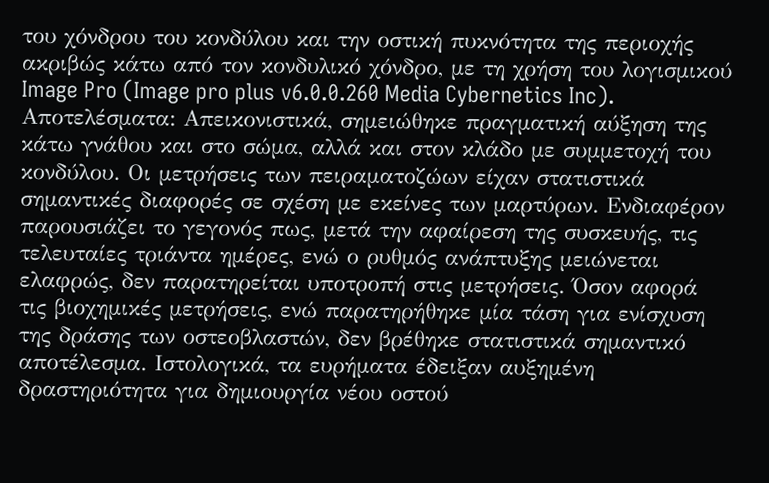του χόνδρου του κονδύλου και την οστική πυκνότητα της περιοχής ακριβώς κάτω από τον κονδυλικό χόνδρο, με τη χρήση του λογισμικού Image Pro (Image pro plus v6.0.0.260 Media Cybernetics Inc). Αποτελέσματα: Απεικονιστικά, σημειώθηκε πραγματική αύξηση της κάτω γνάθου και στο σώμα, αλλά και στον κλάδο με συμμετοχή του κονδύλου. Οι μετρήσεις των πειραματοζώων είχαν στατιστικά σημαντικές διαφορές σε σχέση με εκείνες των μαρτύρων. Ενδιαφέρον παρουσιάζει το γεγονός πως, μετά την αφαίρεση της συσκευής, τις τελευταίες τριάντα ημέρες, ενώ ο ρυθμός ανάπτυξης μειώνεται ελαφρώς, δεν παρατηρείται υποτροπή στις μετρήσεις. Όσον αφορά τις βιοχημικές μετρήσεις, ενώ παρατηρήθηκε μία τάση για ενίσχυση της δράσης των οστεοβλαστών, δεν βρέθηκε στατιστικά σημαντικό αποτέλεσμα. Ιστολογικά, τα ευρήματα έδειξαν αυξημένη δραστηριότητα για δημιουργία νέου οστού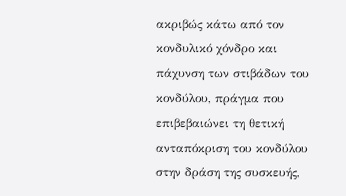ακριβώς κάτω από τον κονδυλικό χόνδρο και πάχυνση των στιβάδων του κονδύλου, πράγμα που επιβεβαιώνει τη θετική ανταπόκριση του κονδύλου στην δράση της συσκευής,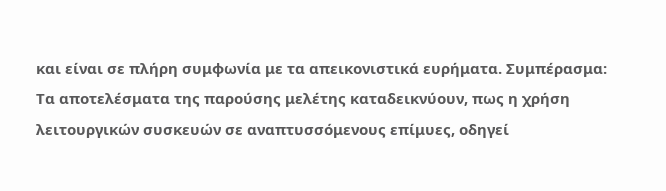και είναι σε πλήρη συμφωνία με τα απεικονιστικά ευρήματα. Συμπέρασμα: Τα αποτελέσματα της παρούσης μελέτης καταδεικνύουν, πως η χρήση λειτουργικών συσκευών σε αναπτυσσόμενους επίμυες, οδηγεί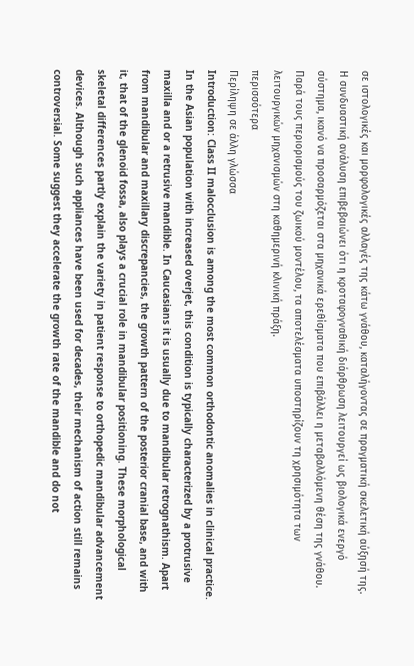σε ιστολογικές και μορφολογικές αλλαγές της κάτω γνάθου, καταλήγοντας σε πραγματική σκελετική αύξησή της. Η συνδυαστική ανάλυση επιβεβαιώνει ότι η κροταφογναθική διάρθρωση λειτουργεί ως βιολογικά ενεργό σύστημα, ικανό να προσαρμόζεται στα μηχανικά ερεθίσματα που επιβάλλει η μεταβαλλόμενη θέση της γνάθου. Παρά τους περιορισμούς του ζωικού μοντέλου, τα αποτελέσματα υποστηρίζουν τη χρησιμότητα των λειτουργικών μηχανισμών στη καθημερινή κλινική πράξη.
περισσότερα
Περίληψη σε άλλη γλώσσα
Introduction: Class II malocclusion is among the most common orthodontic anomalies in clinical practice. In the Asian population with increased overjet, this condition is typically characterized by a protrusive maxilla and or a retrusive mandible. In Caucasians it is usually due to mandibular retrognathism. Apart from mandibular and maxillary discrepancies, the growth pattern of the posterior cranial base, and with it, that of the glenoid fossa, also plays a crucial role in mandibular positioning. These morphological skeletal differences partly explain the variety in patient response to orthopedic mandibular advancement devices. Although such appliances have been used for decades, their mechanism of action still remains controversial. Some suggest they accelerate the growth rate of the mandible and do not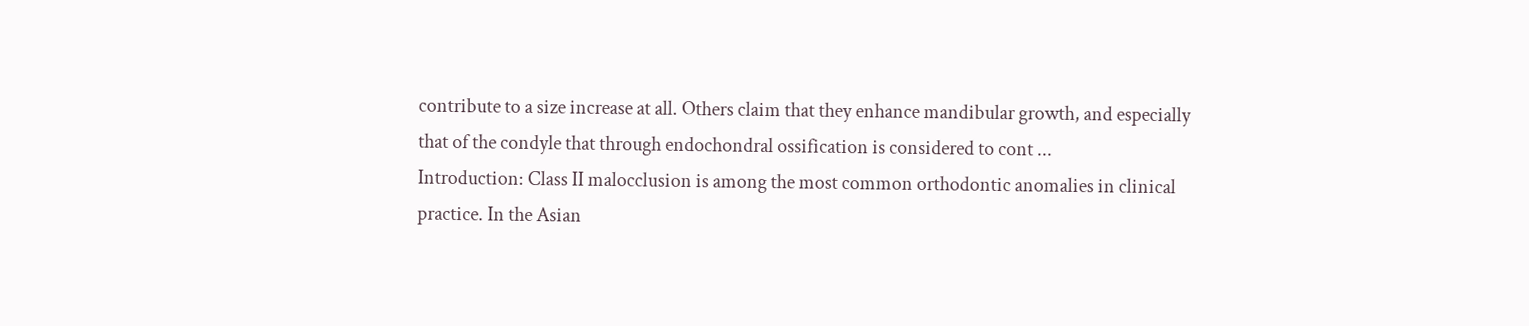contribute to a size increase at all. Others claim that they enhance mandibular growth, and especially that of the condyle that through endochondral ossification is considered to cont ...
Introduction: Class II malocclusion is among the most common orthodontic anomalies in clinical practice. In the Asian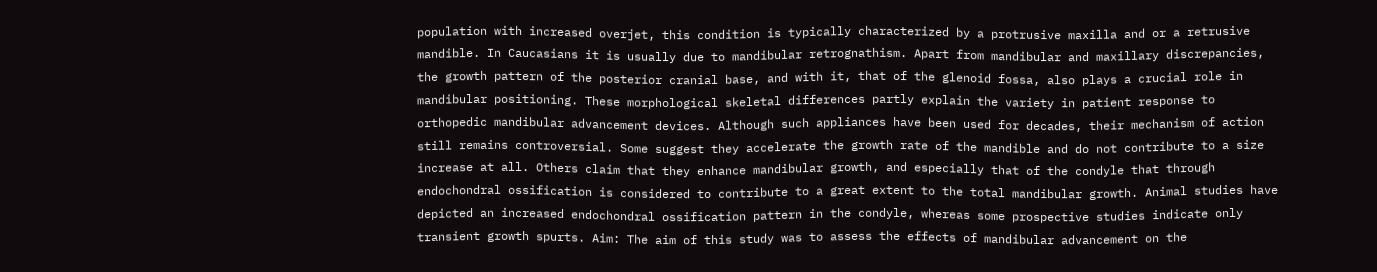population with increased overjet, this condition is typically characterized by a protrusive maxilla and or a retrusive mandible. In Caucasians it is usually due to mandibular retrognathism. Apart from mandibular and maxillary discrepancies, the growth pattern of the posterior cranial base, and with it, that of the glenoid fossa, also plays a crucial role in mandibular positioning. These morphological skeletal differences partly explain the variety in patient response to orthopedic mandibular advancement devices. Although such appliances have been used for decades, their mechanism of action still remains controversial. Some suggest they accelerate the growth rate of the mandible and do not contribute to a size increase at all. Others claim that they enhance mandibular growth, and especially that of the condyle that through endochondral ossification is considered to contribute to a great extent to the total mandibular growth. Animal studies have depicted an increased endochondral ossification pattern in the condyle, whereas some prospective studies indicate only transient growth spurts. Aim: The aim of this study was to assess the effects of mandibular advancement on the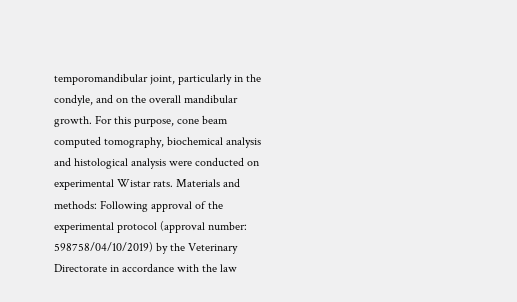temporomandibular joint, particularly in the condyle, and on the overall mandibular growth. For this purpose, cone beam computed tomography, biochemical analysis and histological analysis were conducted on experimental Wistar rats. Materials and methods: Following approval of the experimental protocol (approval number: 598758/04/10/2019) by the Veterinary Directorate in accordance with the law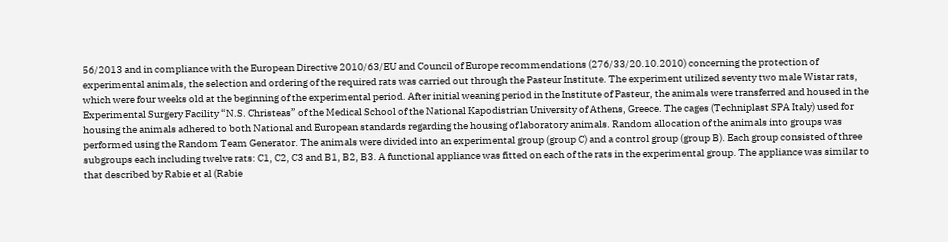56/2013 and in compliance with the European Directive 2010/63/EU and Council of Europe recommendations (276/33/20.10.2010) concerning the protection of experimental animals, the selection and ordering of the required rats was carried out through the Pasteur Institute. The experiment utilized seventy two male Wistar rats, which were four weeks old at the beginning of the experimental period. After initial weaning period in the Institute of Pasteur, the animals were transferred and housed in the Experimental Surgery Facility “N.S. Christeas” of the Medical School of the National Kapodistrian University of Athens, Greece. The cages (Techniplast SPA Italy) used for housing the animals adhered to both National and European standards regarding the housing of laboratory animals. Random allocation of the animals into groups was performed using the Random Team Generator. The animals were divided into an experimental group (group C) and a control group (group B). Each group consisted of three subgroups each including twelve rats: C1, C2, C3 and B1, B2, B3. A functional appliance was fitted on each of the rats in the experimental group. The appliance was similar to that described by Rabie et al (Rabie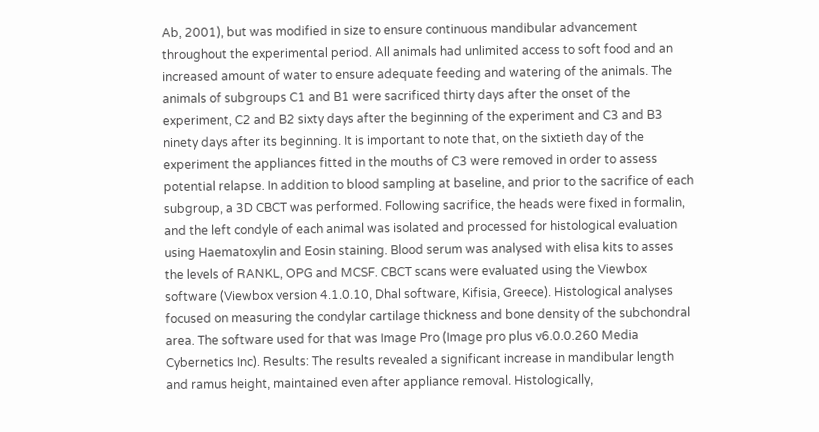Ab, 2001), but was modified in size to ensure continuous mandibular advancement throughout the experimental period. All animals had unlimited access to soft food and an increased amount of water to ensure adequate feeding and watering of the animals. The animals of subgroups C1 and B1 were sacrificed thirty days after the onset of the experiment, C2 and B2 sixty days after the beginning of the experiment and C3 and B3 ninety days after its beginning. It is important to note that, on the sixtieth day of the experiment the appliances fitted in the mouths of C3 were removed in order to assess potential relapse. In addition to blood sampling at baseline, and prior to the sacrifice of each subgroup, a 3D CBCT was performed. Following sacrifice, the heads were fixed in formalin, and the left condyle of each animal was isolated and processed for histological evaluation using Haematoxylin and Eosin staining. Blood serum was analysed with elisa kits to asses the levels of RANKL, OPG and MCSF. CBCT scans were evaluated using the Viewbox software (Viewbox version 4.1.0.10, Dhal software, Kifisia, Greece). Histological analyses focused on measuring the condylar cartilage thickness and bone density of the subchondral area. The software used for that was Image Pro (Image pro plus v6.0.0.260 Media Cybernetics Inc). Results: The results revealed a significant increase in mandibular length and ramus height, maintained even after appliance removal. Histologically,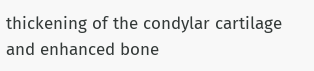thickening of the condylar cartilage and enhanced bone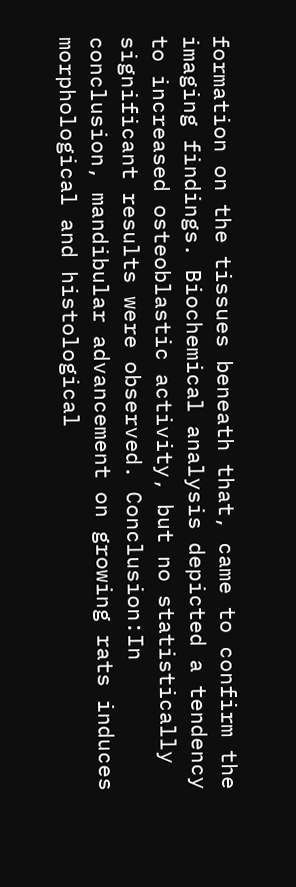formation on the tissues beneath that, came to confirm the imaging findings. Biochemical analysis depicted a tendency to increased osteoblastic activity, but no statistically significant results were observed. Conclusion:In conclusion, mandibular advancement on growing rats induces morphological and histological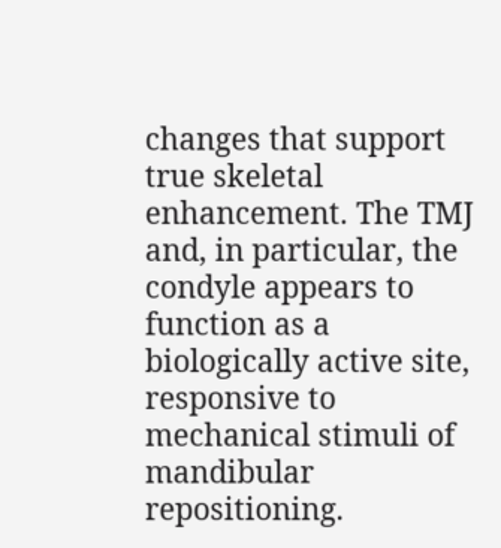changes that support true skeletal enhancement. The TMJ and, in particular, the condyle appears to function as a biologically active site, responsive to mechanical stimuli of mandibular repositioning.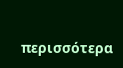περισσότερα